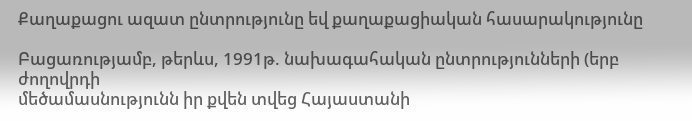Քաղաքացու ազատ ընտրությունը եվ քաղաքացիական հասարակությունը

Բացառությամբ, թերևս, 1991թ. նախագահական ընտրությունների (երբ ժողովրդի
մեծամասնությունն իր քվեն տվեց Հայաստանի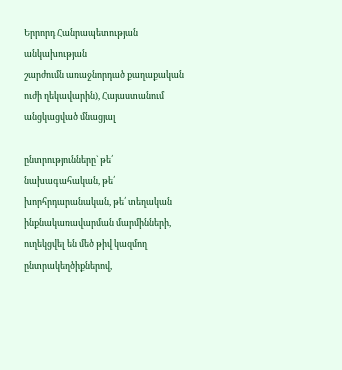Երրորդ Հանրապետության անկախության
շարժումն առաջնորդած քաղաքական ուժի ղեկավարին), Հայաստանում անցկացված մնացյալ

ընտրությունները` թե՛ նախագահական, թե՛ խորհրդարանական, թե՛ տեղական
ինքնակառավարման մարմինների, ուղեկցվել են մեծ թիվ կազմող ընտրակեղծիքներով,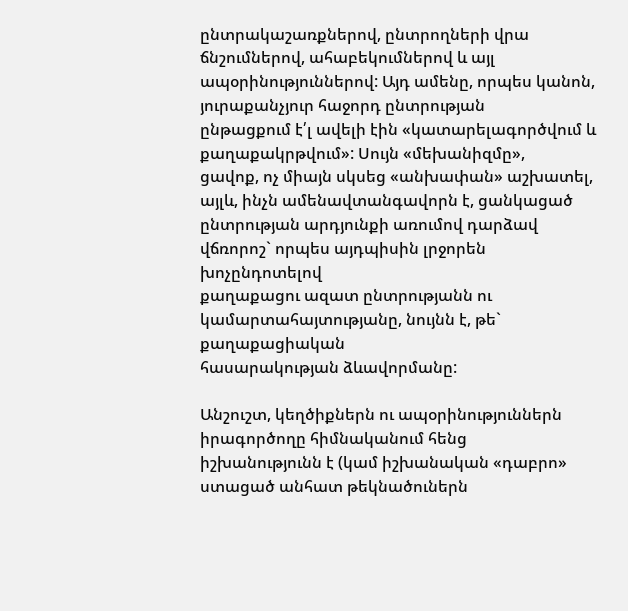ընտրակաշառքներով, ընտրողների վրա ճնշումներով, ահաբեկումներով և այլ
ապօրինություններով: Այդ ամենը, որպես կանոն, յուրաքանչյուր հաջորդ ընտրության
ընթացքում է՛լ ավելի էին «կատարելագործվում և քաղաքակրթվում»: Սույն «մեխանիզմը»,
ցավոք, ոչ միայն սկսեց «անխափան» աշխատել, այլև, ինչն ամենավտանգավորն է, ցանկացած
ընտրության արդյունքի առումով դարձավ վճռորոշ` որպես այդպիսին լրջորեն խոչընդոտելով
քաղաքացու ազատ ընտրությանն ու կամարտահայտությանը, նույնն է, թե` քաղաքացիական
հասարակության ձևավորմանը:

Անշուշտ, կեղծիքներն ու ապօրինություններն իրագործողը հիմնականում հենց
իշխանությունն է (կամ իշխանական «դաբրո» ստացած անհատ թեկնածուներն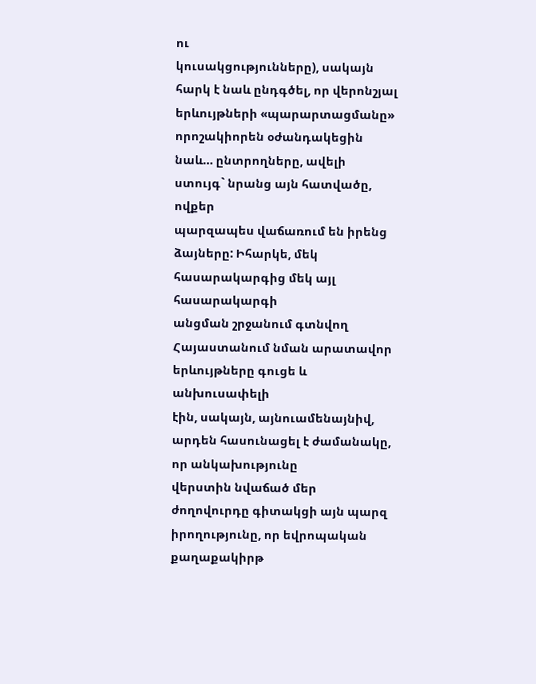ու
կուսակցությունները), սակայն հարկ է նաև ընդգծել, որ վերոնշյալ երևույթների «պարարտացմանը»
որոշակիորեն օժանդակեցին նաև… ընտրողները, ավելի ստույգ` նրանց այն հատվածը, ովքեր
պարզապես վաճառում են իրենց ձայները: Իհարկե, մեկ հասարակարգից մեկ այլ հասարակարգի
անցման շրջանում գտնվող Հայաստանում նման արատավոր երևույթները գուցե և անխուսափելի
էին, սակայն, այնուամենայնիվ, արդեն հասունացել է ժամանակը, որ անկախությունը
վերստին նվաճած մեր ժողովուրդը գիտակցի այն պարզ իրողությունը, որ եվրոպական
քաղաքակիրթ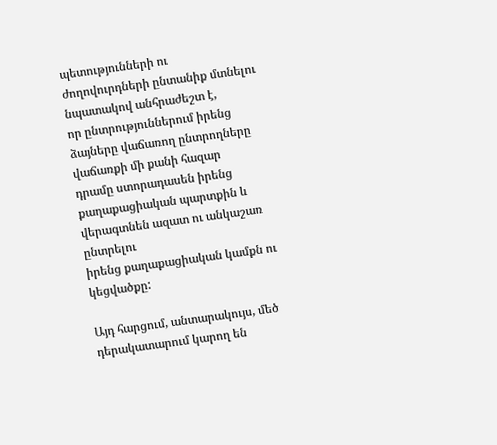պետությունների ու ժողովուրդների ընտանիք մտնելու նպատակով անհրաժեշտ է,
որ ընտրություններում իրենց ձայները վաճառող ընտրողները վաճառքի մի քանի հազար
դրամը ստորադասեն իրենց քաղաքացիական պարտքին և վերագտնեն ազատ ու անկաշառ ընտրելու
իրենց քաղաքացիական կամքն ու կեցվածքը:

Այդ հարցում, անտարակույս, մեծ դերակատարում կարող են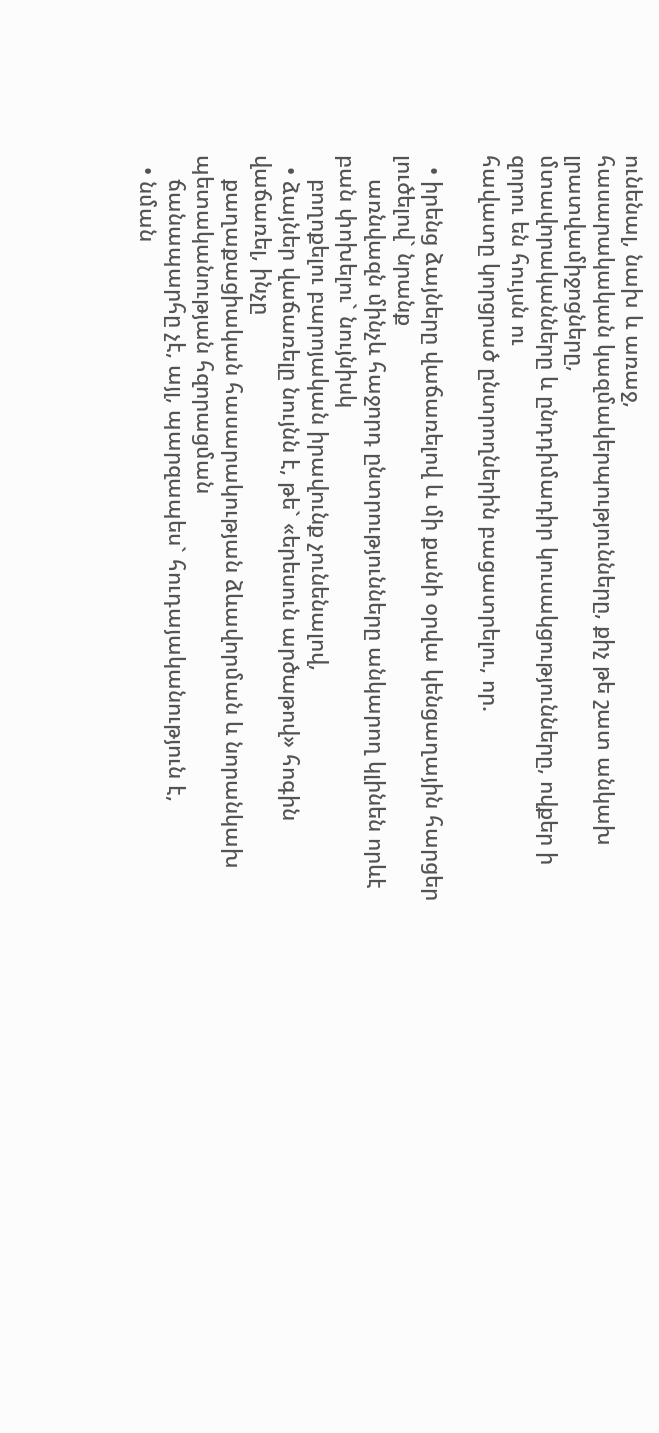ունենալ, նախ և առաջ,
հասարակական կազմակերպությունները, քիչ թե շատ անկախ լրատվամիջոցները,
մտավորականները և ընդդիմադիր կուսակցությունները, ովքեր ի զորու են հույսն ու
հավատը կորցրած ընտրողներին բացատրելու, որ.

  • իրենց ձայները վաճառելով և մի քանի օրվա կենցաղային հարցեր լուծելով` նրանք
    առնվազն մինչև հաջորդ ընտրությունները անկարող կլինեն որևէ բան փոխելու` նույնիսկ
    բողոքելու բարոյական իրավունք չունենալով,
  • ձայներ վաճառելը նույնն է, թե` «երեսուն արծաթով» հոգին վաճառել, ինչը
    քաղաքացիական հասարակության ձևավորման և նորանկախ պետականության հզորացման
    ճանապարհը չէ, այլ, պարզապես` հուդայականություն է,
  • նման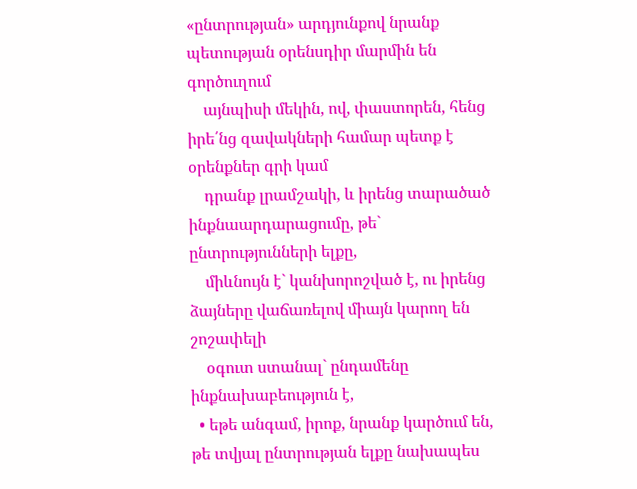«ընտրության» արդյունքով նրանք պետության օրենսդիր մարմին են գործուղում
    այնպիսի մեկին, ով, փաստորեն, հենց իրե՛նց զավակների համար պետք է օրենքներ գրի կամ
    դրանք լրամշակի, և իրենց տարածած ինքնաարդարացումը, թե` ընտրությունների ելքը,
    միևնույն է` կանխորոշված է, ու իրենց ձայները վաճառելով միայն կարող են շոշափելի
    օգուտ ստանալ` ընդամենը ինքնախաբեություն է,
  • եթե անգամ, իրոք, նրանք կարծում են, թե տվյալ ընտրության ելքը նախապես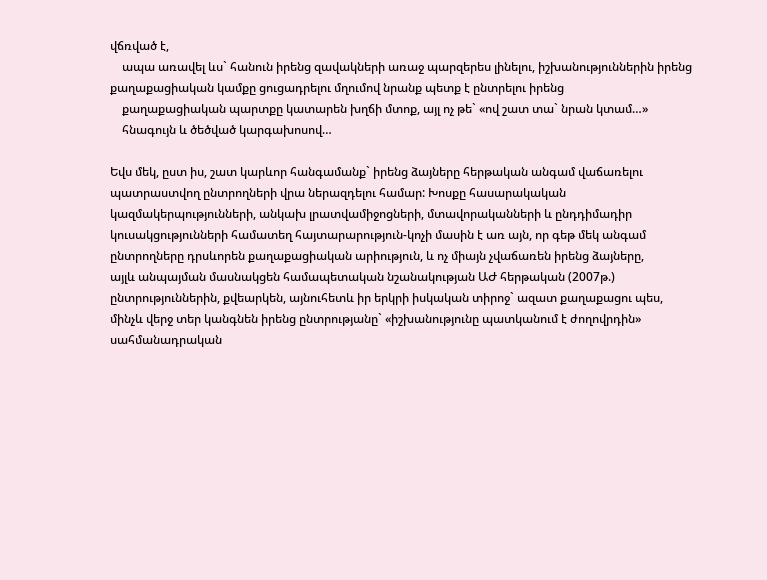վճռված է,
    ապա առավել ևս` հանուն իրենց զավակների առաջ պարզերես լինելու, իշխանություններին իրենց քաղաքացիական կամքը ցուցադրելու մղումով նրանք պետք է ընտրելու իրենց
    քաղաքացիական պարտքը կատարեն խղճի մտոք, այլ ոչ թե` «ով շատ տա` նրան կտամ…»
    հնագույն և ծեծված կարգախոսով…

Եվս մեկ, ըստ իս, շատ կարևոր հանգամանք` իրենց ձայները հերթական անգամ վաճառելու
պատրաստվող ընտրողների վրա ներազդելու համար: Խոսքը հասարակական
կազմակերպությունների, անկախ լրատվամիջոցների, մտավորականների և ընդդիմադիր
կուսակցությունների համատեղ հայտարարություն-կոչի մասին է առ այն, որ գեթ մեկ անգամ
ընտրողները դրսևորեն քաղաքացիական արիություն, և ոչ միայն չվաճառեն իրենց ձայները,
այլև անպայման մասնակցեն համապետական նշանակության ԱԺ հերթական (2007թ.)
ընտրություններին, քվեարկեն, այնուհետև իր երկրի իսկական տիրոջ` ազատ քաղաքացու պես,
մինչև վերջ տեր կանգնեն իրենց ընտրությանը` «իշխանությունը պատկանում է ժողովրդին»
սահմանադրական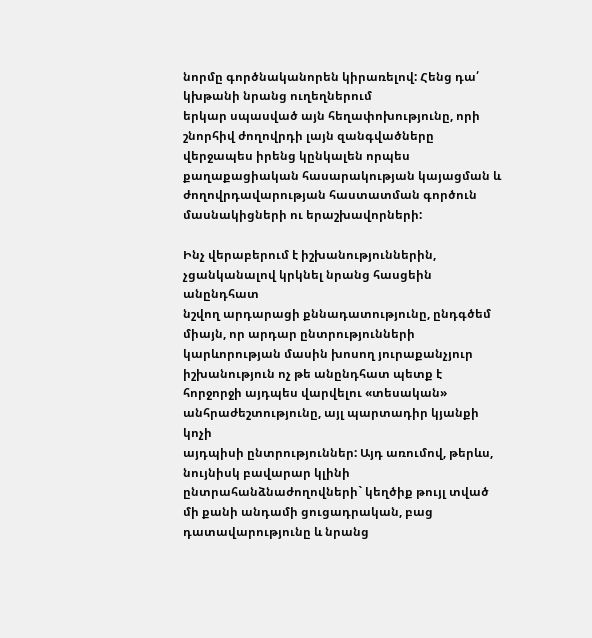նորմը գործնականորեն կիրառելով: Հենց դա՛ կխթանի նրանց ուղեղներում
երկար սպասված այն հեղափոխությունը, որի շնորհիվ ժողովրդի լայն զանգվածները
վերջապես իրենց կընկալեն որպես քաղաքացիական հասարակության կայացման և
ժողովրդավարության հաստատման գործուն մասնակիցների ու երաշխավորների:

Ինչ վերաբերում է իշխանություններին, չցանկանալով կրկնել նրանց հասցեին անընդհատ
նշվող արդարացի քննադատությունը, ընդգծեմ միայն, որ արդար ընտրությունների
կարևորության մասին խոսող յուրաքանչյուր իշխանություն ոչ թե անընդհատ պետք է
հորջորջի այդպես վարվելու «տեսական» անհրաժեշտությունը, այլ պարտադիր կյանքի կոչի
այդպիսի ընտրություններ: Այդ առումով, թերևս, նույնիսկ բավարար կլինի
ընտրահանձնաժողովների` կեղծիք թույլ տված մի քանի անդամի ցուցադրական, բաց
դատավարությունը և նրանց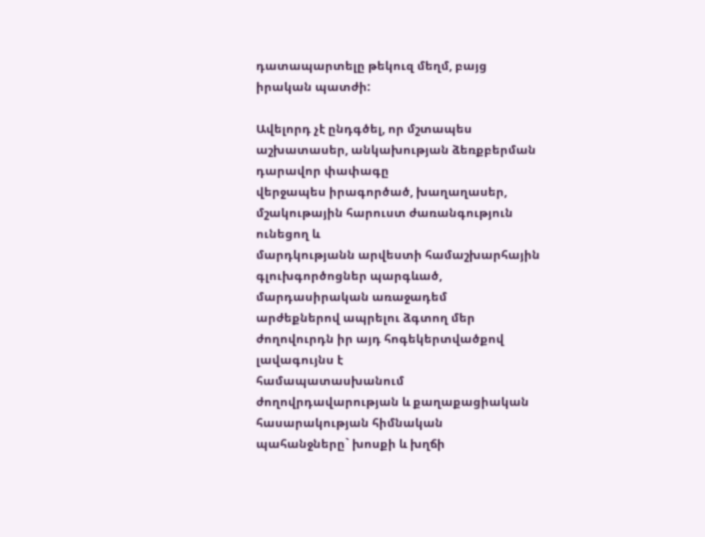դատապարտելը թեկուզ մեղմ, բայց իրական պատժի:

Ավելորդ չէ ընդգծել, որ մշտապես աշխատասեր, անկախության ձեռքբերման դարավոր փափագը
վերջապես իրագործած, խաղաղասեր, մշակութային հարուստ ժառանգություն ունեցող և
մարդկությանն արվեստի համաշխարհային գլուխգործոցներ պարգևած, մարդասիրական առաջադեմ
արժեքներով ապրելու ձգտող մեր ժողովուրդն իր այդ հոգեկերտվածքով լավագույնս է
համապատասխանում ժողովրդավարության և քաղաքացիական հասարակության հիմնական
պահանջները` խոսքի և խղճի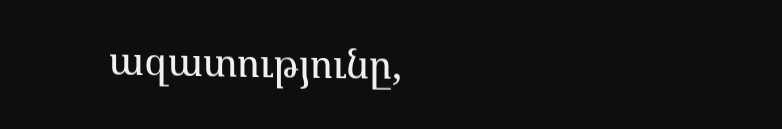ազատությունը,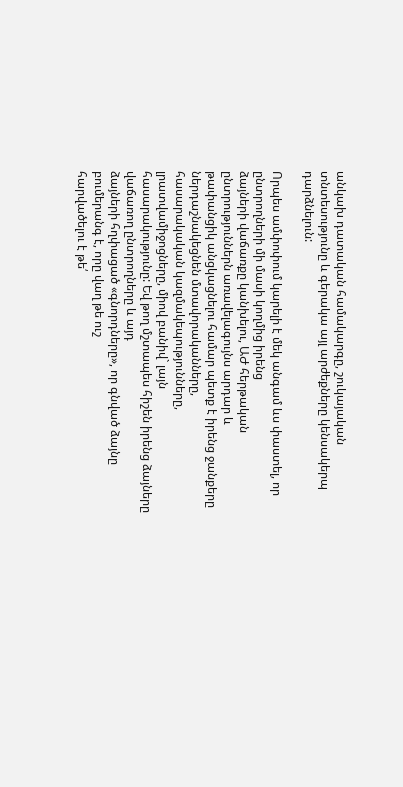անկախ դատական համակարգը, շուկայական
տնտեսությունը և գերակա այլ արժեքները կենսակերպ դարձնելուն:

Որպես ամփոփում կարելի է մեկ անգամ ևս փաստել, որ ընտրողների մի մասի կողմից իրենց
ձայների վաճառքը կանխելու, ԱԺ հերթական ընտրություններն առավելագույնս արդար և
թափանցիկ անցկացնելու համար պետք է իրենց ջանքերը ներդաշնակեցնեն մտավորականները,
հասարակական կազմակեպությունները, լրատվամիջոցները, միով բանիվ` լայն
հասարակությունը: Եվ թող մշտապես հիշեն իրենց ձայները վաճառող ընտրողները և այդ
ձայների հղփացած «գնորդները», որ գնված ձայնը բումերանգ է, որը վաղ թե ուշ
հարվածելու է թե՛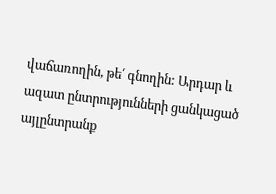վաճառողին, թե՛ գնողին: Արդար և ազատ ընտրությունների ցանկացած
այլընտրանք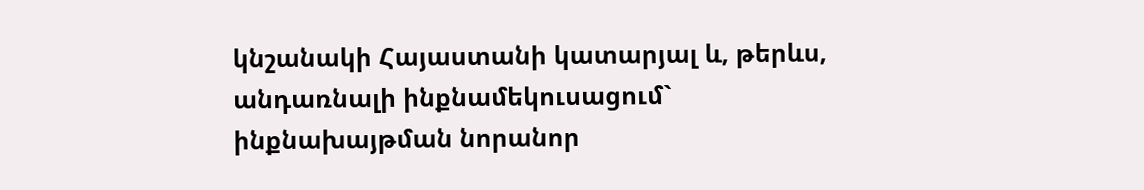կնշանակի Հայաստանի կատարյալ և, թերևս, անդառնալի ինքնամեկուսացում`
ինքնախայթման նորանոր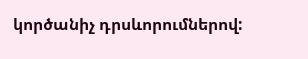կործանիչ դրսևորումներով: